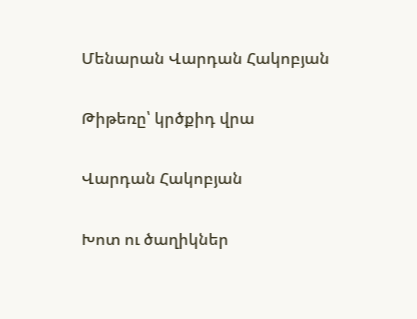Մենարան Վարդան Հակոբյան

Թիթեռը՝ կրծքիդ վրա

Վարդան Հակոբյան

Խոտ ու ծաղիկներ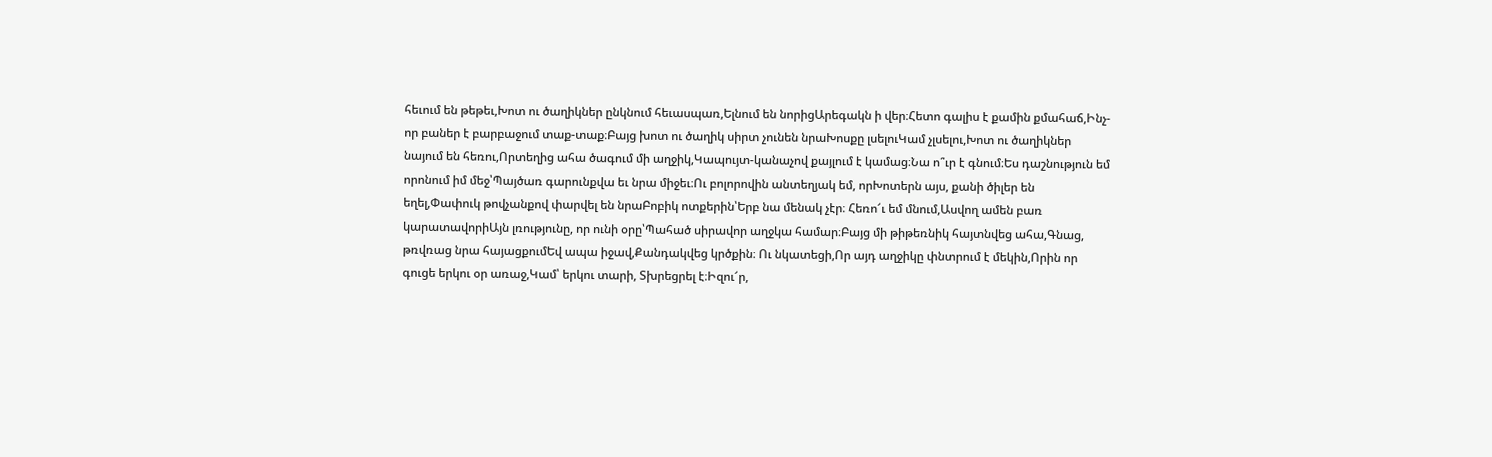հեւում են թեթեւ,Խոտ ու ծաղիկներ ընկնում հեւասպառ,Ելնում են նորիցԱրեգակն ի վեր։Հետո գալիս է քամին քմահաճ,Ինչ-որ բաներ է բարբաջում տաք-տաք։Բայց խոտ ու ծաղիկ սիրտ չունեն նրաԽոսքը լսելուԿամ չլսելու,Խոտ ու ծաղիկներ նայում են հեռու,Որտեղից ահա ծագում մի աղջիկ,Կապույտ-կանաչով քայլում է կամաց։Նա ո՞ւր է գնում։Ես դաշնություն եմ որոնում իմ մեջ՝Պայծառ գարունքվա եւ նրա միջեւ։Ու բոլորովին անտեղյակ եմ, որԽոտերն այս, քանի ծիլեր են եղել,Փափուկ թովչանքով փարվել են նրաԲոբիկ ոտքերին՝Երբ նա մենակ չէր։ Հեռո՜ւ եմ մնում,Ասվող ամեն բառ կարատավորիԱյն լռությունը, որ ունի օրը՝Պահած սիրավոր աղջկա համար։Բայց մի թիթեռնիկ հայտնվեց ահա,Գնաց, թռվռաց նրա հայացքումԵվ ապա իջավ,Քանդակվեց կրծքին։ Ու նկատեցի,Որ այդ աղջիկը փնտրում է մեկին,Որին որ գուցե երկու օր առաջ,Կամ՝ երկու տարի, Տխրեցրել է։Իզու՜ր,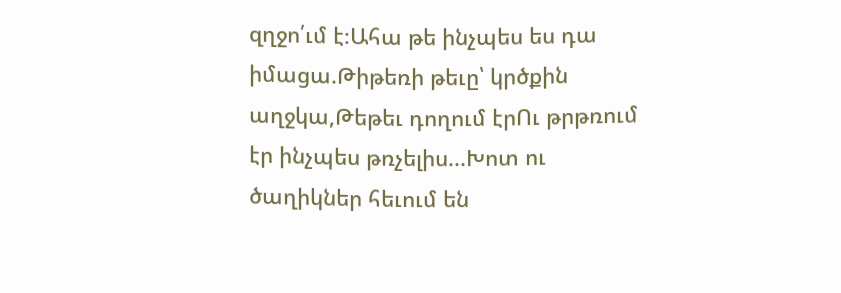զղջո՛ւմ է։Ահա թե ինչպես ես դա իմացա.Թիթեռի թեւը՝ կրծքին աղջկա,Թեթեւ դողում էրՈւ թրթռում էր ինչպես թռչելիս...Խոտ ու ծաղիկներ հեւում են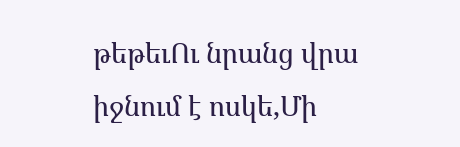թեթեւՈւ նրանց վրա իջնում է ոսկե,Մի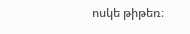ոսկե թիթեռ։